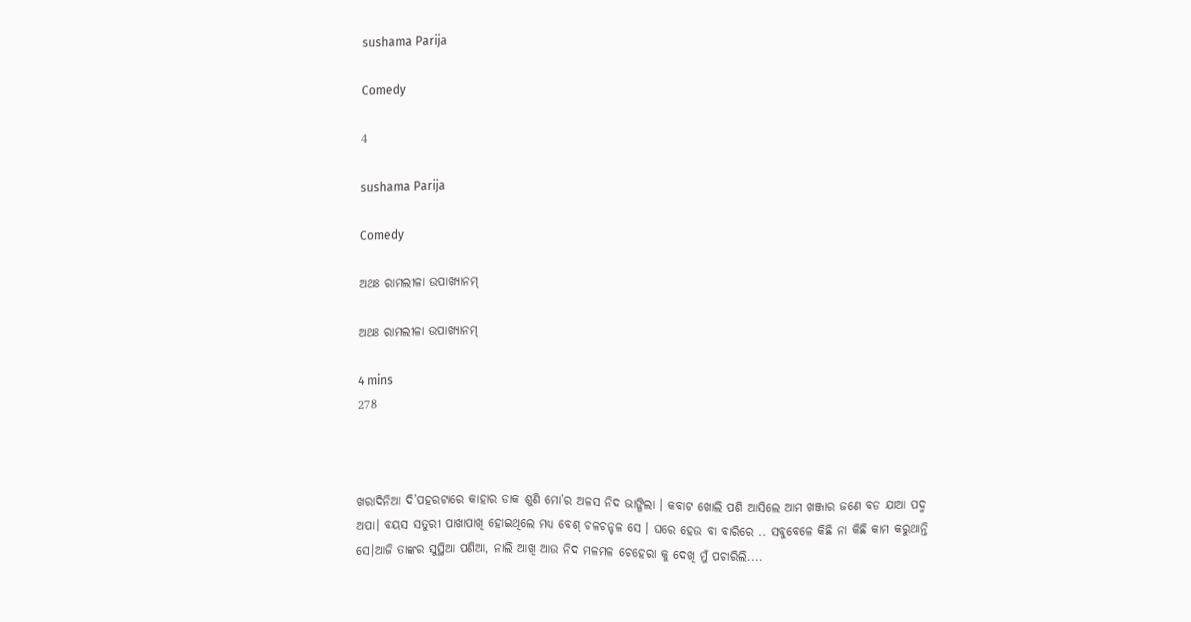sushama Parija

Comedy

4

sushama Parija

Comedy

ଅଥଃ ରାମଲୀଳା ଉପାଖ୍ୟାନମ୍

ଅଥଃ ରାମଲୀଳା ଉପାଖ୍ୟାନମ୍

4 mins
278



ଖରାଦିନିଆ ଦି’ପହରଟାରେ କାହାର ଡାକ ଶୁଣି ମୋ’ର ଅଳସ ନିଦ ଭାଙ୍ଗିଲା । କବାଟ ଖୋଲି ପଶି ଆସିଲେ ଆମ ଖଞ୍ଜାର ଜଣେ ବଡ ଯାଆ ପଦ୍ମ ଅପା। ବୟସ ସତୁରୀ ପାଖାପାଖି ହୋଇଥିଲେ ମଧ୍ୟ ବେଶ୍ ଚଳଚନ୍ଚଳ ସେ । ଘରେ ହେଉ ବା ବାରିରେ .. ସବୁବେଳେ କିଛି ନା କିଛି କାମ କରୁଥାନ୍ତି ସେ।ଆଜି ତାଙ୍କର ସୁସ୍ଥିଆ ପଣିଆ, ନାଲି ଆଖି ଆଉ ନିଦ ମଳମଳ ଚେହେରା କୁ ଦେଖି ମୁଁ ପଚାରିଲି....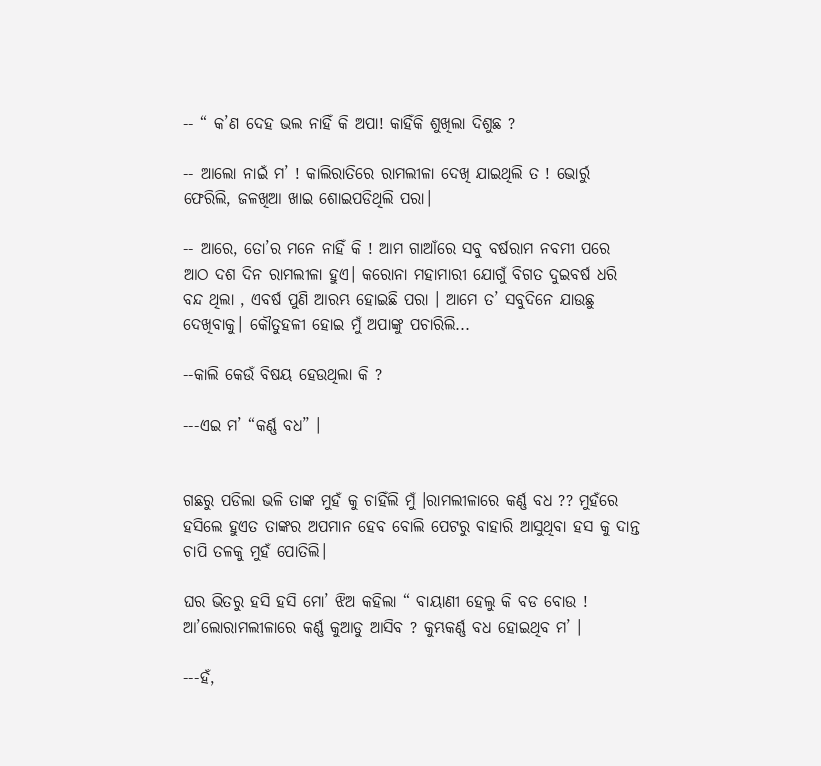-- “ କ’ଣ ଦେହ ଭଲ ନାହିଁ କି ଅପା! କାହିଁକି ଶୁଖିଲା ଦିଶୁଛ ?

-- ଆଲୋ ନାଇଁ ମ’ ! କାଲିରାତିରେ ରାମଲୀଳା ଦେଖି ଯାଇଥିଲି ତ ! ଭୋର୍ରୁ ଫେରିଲି, ଜଳଖିଆ ଖାଇ ଶୋଇପଡିଥିଲି ପରା।

-- ଆରେ, ତୋ’ର ମନେ ନାହିଁ କି ! ଆମ ଗାଆଁରେ ସବୁ ବର୍ଷରାମ ନବମୀ ପରେ ଆଠ ଦଶ ଦିନ ରାମଲୀଳା ହୁଏ। କରୋନା ମହାମାରୀ ଯୋଗୁଁ ବିଗତ ଦୁଇବର୍ଷ ଧରି ବନ୍ଦ ଥିଲା , ଏବର୍ଷ ପୁଣି ଆରମ୍ଭ ହୋଇଛି ପରା । ଆମେ ତ’ ସବୁଦିନେ ଯାଉଛୁ ଦେଖିବାକୁ। କୌତୁହଳୀ ହୋଇ ମୁଁ ଅପାଙ୍କୁ ପଚାରିଲି...

--କାଲି କେଉଁ ବିଷୟ ହେଉଥିଲା କି ?

---ଏଇ ମ’ “କର୍ଣ୍ଣ ବଧ” ।


ଗଛରୁ ପଡିଲା ଭଳି ତାଙ୍କ ମୁହଁ କୁ ଚାହିଁଲି ମୁଁ ।ରାମଲୀଳାରେ କର୍ଣ୍ଣ ବଧ ?? ମୁହଁରେ ହସିଲେ ହୁଏତ ତାଙ୍କର ଅପମାନ ହେବ ବୋଲି ପେଟରୁ ବାହାରି ଆସୁଥିବା ହସ କୁ ଦାନ୍ତ ଚାପି ତଳକୁ ମୁହଁ ପୋତିଲି।

ଘର ଭିତରୁ ହସି ହସି ମୋ’ ଝିଅ କହିଲା “ ବାୟାଣୀ ହେଲୁ କି ବଡ ବୋଉ ! ଆ’ଲୋରାମଲୀଳାରେ କର୍ଣ୍ଣ କୁଆଡୁ ଆସିବ ? କୁମ୍ଭକର୍ଣ୍ଣ ବଧ ହୋଇଥିବ ମ’ ।

---ହଁ,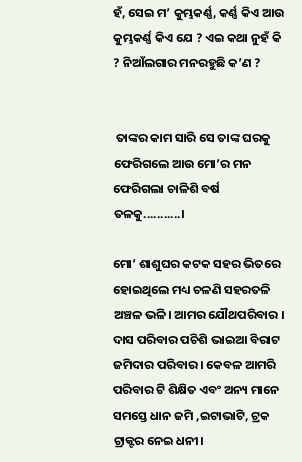ହଁ, ସେଇ ମ’ କୁମ୍ଭକର୍ଣ୍ଣ, କର୍ଣ୍ଣ କିଏ ଆଉ କୁମ୍ଭକର୍ଣ୍ଣ କିଏ ଯେ ? ଏଇ କଥା ନୁହଁ କି ? ନିଆଁଲଗାର ମନରହୁଛି କ’ଣ ?


 ତାଙ୍କର କାମ ସାରି ସେ ତାଙ୍କ ଘରକୁ ଫେରିଗଲେ ଆଉ ମୋ’ର ମନ ଫେରିଗଲା ଚାଳିଶି ବର୍ଷ ତଳକୁ...........।

ମୋ’ ଶାଶୁଘର କଟକ ସହର ଭିତରେ ହୋଇଥିଲେ ମଧ୍ୟ ଚଳଣି ସହରତଳି ଅଞ୍ଚଳ ଭଳି। ଆମର ଯୌଥପରିବାର । ଦାସ ପରିବାର ପଚିଶି ଭାଇଆ ବିରାଟ ଜମିଦାର ପରିବାର । କେବଳ ଆମରି ପରିବାର ଟି ଶିକ୍ଷିତ ଏବଂ ଅନ୍ୟ ମାନେ ସମସ୍ତେ ଧାନ ଜମି ,ଇଟାଭାଟି, ଟ୍ରକ ଟ୍ରାକ୍ଟର ନେଇ ଧନୀ।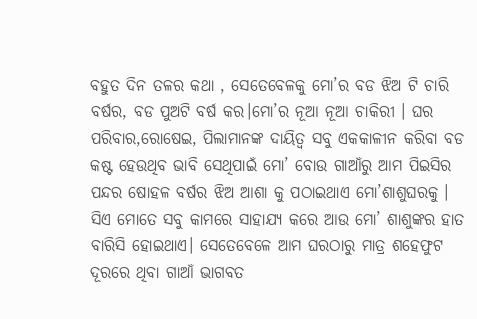ବହୁତ ଦିନ ତଳର କଥା , ସେତେବେଳକୁ ମୋ’ର ବଡ ଝିଅ ଟି ଚାରି ବର୍ଷର, ବଡ ପୁଅଟି ବର୍ଷ କର।ମୋ’ର ନୂଆ ନୂଆ ଚାକିରୀ । ଘର ପରିବାର,ରୋଷେଇ, ପିଲାମାନଙ୍କ ଦାୟିତ୍ଵ ସବୁ ଏକକାଳୀନ କରିବା ବଡ କଷ୍ଟ ହେଉଥିବ ଭାବି ସେଥିପାଇଁ ମୋ’ ବୋଉ ଗାଆଁରୁ ଆମ ପିଇସିର ପନ୍ଦର ଷୋହଳ ବର୍ଷର ଝିଅ ଆଶା କୁ ପଠାଇଥାଏ ମୋ’ଶାଶୁଘରକୁ । ସିଏ ମୋତେ ସବୁ କାମରେ ସାହାଯ୍ୟ କରେ ଆଉ ମୋ’ ଶାଶୁଙ୍କର ହାତ ବାରିସି ହୋଇଥାଏ। ସେତେବେଳେ ଆମ ଘରଠାରୁ ମାତ୍ର ଶହେଫୁଟ ଦୂରରେ ଥିବା ଗାଆଁ ଭାଗବତ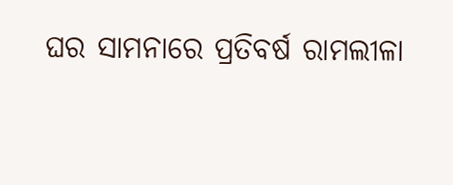ଘର ସାମନାରେ ପ୍ରତିବର୍ଷ ରାମଲୀଳା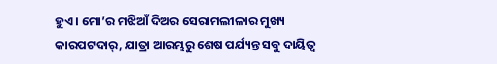ହୁଏ। ମୋ’ର ମଝିଆଁ ଦିଅର ସେରାମଲୀଳାର ମୁଖ୍ୟ କାରପଟଦାର୍, ଯାତ୍ରା ଆରମ୍ଭରୁ ଶେଷ ପର୍ଯ୍ୟନ୍ତ ସବୁ ଦାୟିତ୍ଵ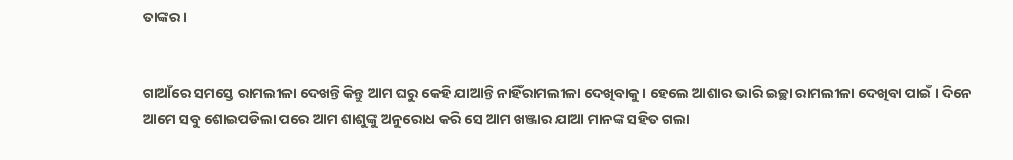ତାଙ୍କର ।


ଗାଆଁରେ ସମସ୍ତେ ରାମଲୀଳା ଦେଖନ୍ତି କିନ୍ତୁ ଆମ ଘରୁ କେହି ଯାଆନ୍ତି ନାହିଁରାମଲୀଳା ଦେଖିବାକୁ। ହେଲେ ଆଶାର ଭାରି ଇଚ୍ଛା ରାମଲୀଳା ଦେଖିବା ପାଇଁ । ଦିନେ ଆମେ ସବୁ ଶୋଇପଡିଲା ପରେ ଆମ ଶାଶୁଙ୍କୁ ଅନୁରୋଧ କରି ସେ ଆମ ଖଞ୍ଜାର ଯାଆ ମାନଙ୍କ ସହିତ ଗଲା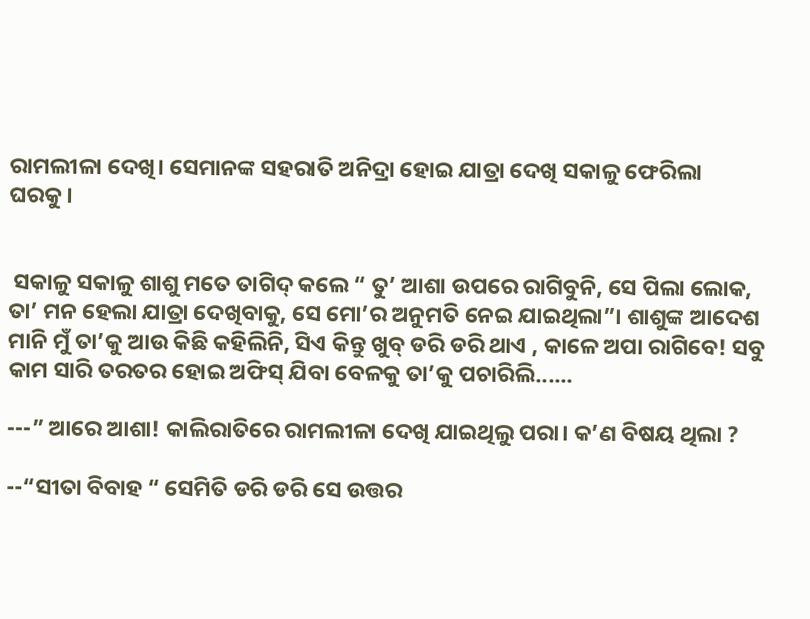ରାମଲୀଳା ଦେଖି। ସେମାନଙ୍କ ସହରାତି ଅନିଦ୍ରା ହୋଇ ଯାତ୍ରା ଦେଖି ସକାଳୁ ଫେରିଲା ଘରକୁ।


 ସକାଳୁ ସକାଳୁ ଶାଶୁ ମତେ ତାଗିଦ୍ କଲେ “ ତୁ’ ଆଶା ଉପରେ ରାଗିବୁନି, ସେ ପିଲା ଲୋକ, ତା’ ମନ ହେଲା ଯାତ୍ରା ଦେଖିବାକୁ, ସେ ମୋ’ର ଅନୁମତି ନେଇ ଯାଇଥିଲା”। ଶାଶୁଙ୍କ ଆଦେଶ ମାନି ମୁଁ ତା’କୁ ଆଉ କିଛି କହିଲିନି, ସିଏ କିନ୍ତୁ ଖୁବ୍ ଡରି ଡରି ଥାଏ , କାଳେ ଅପା ରାଗିବେ! ସବୁ କାମ ସାରି ତରତର ହୋଇ ଅଫିସ୍ ଯିବା ବେଳକୁ ତା’କୁ ପଚାରିଲି......

---” ଆରେ ଆଶା! କାଲିରାତିରେ ରାମଲୀଳା ଦେଖି ଯାଇଥିଲୁ ପରା। କ’ଣ ବିଷୟ ଥିଲା ?

--“ସୀତା ବିବାହ “ ସେମିତି ଡରି ଡରି ସେ ଉତ୍ତର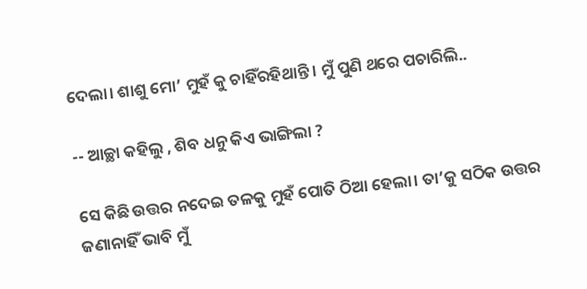ଦେଲା। ଶାଶୁ ମୋ’ ମୁହଁ କୁ ଚାହିଁରହିଥାନ୍ତି। ମୁଁ ପୁଣି ଥରେ ପଚାରିଲି..

-- ଆଚ୍ଛା କହିଲୁ , ଶିବ ଧନୁ କିଏ ଭାଙ୍ଗିଲା ?

ସେ କିଛି ଉତ୍ତର ନଦେଇ ତଳକୁ ମୁହଁ ପୋତି ଠିଆ ହେଲା। ତା’କୁ ସଠିକ ଉତ୍ତର ଜଣାନାହିଁ ଭାବି ମୁଁ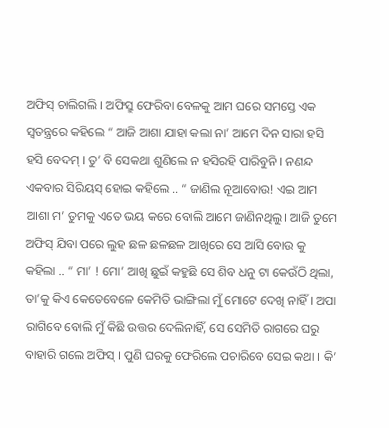ଅଫିସ୍ ଚାଲିଗଲି । ଅଫିସ୍ରୁ ଫେରିବା ବେଳକୁ ଆମ ଘରେ ସମସ୍ତେ ଏକ ସ୍ୱତନ୍ତ୍ରରେ କହିଲେ “ ଆଜି ଆଶା ଯାହା କଲା ନା’ ଆମେ ଦିନ ସାରା ହସି ହସି ବେଦମ୍ । ତୁ’ ବି ସେକଥା ଶୁଣିଲେ ନ ହସିରହି ପାରିବୁନି । ନଣନ୍ଦ ଏକବାର ସିରିୟସ୍ ହୋଇ କହିଲେ .. “ ଜାଣିଲ ନୂଆବୋଉ! ଏଇ ଆମ ଆଶା ମ’ ତୁମକୁ ଏତେ ଭୟ କରେ ବୋଲି ଆମେ ଜାଣିନଥିଲୁ। ଆଜି ତୁମେ ଅଫିସ୍ ଯିବା ପରେ ଲୁହ ଛଳ ଛଳଛଳ ଆଖିରେ ସେ ଆସି ବୋଉ କୁ କହିଲା .. “ ମା’ ! ମୋ’ ଆଖି ଛୁଇଁ କହୁଛି ସେ ଶିବ ଧନୁ ଟା କେଉଁଠି ଥିଲା, ତା’କୁ କିଏ କେତେବେଳେ କେମିତି ଭାଙ୍ଗିଲା ମୁଁ ମୋଟେ ଦେଖି ନାହିଁ । ଅପା ରାଗିବେ ବୋଲି ମୁଁ କିଛି ଉତ୍ତର ଦେଲିନାହିଁ, ସେ ସେମିତି ରାଗରେ ଘରୁ ବାହାରି ଗଲେ ଅଫିସ୍ । ପୁଣି ଘରକୁ ଫେରିଲେ ପଚାରିବେ ସେଇ କଥା । କି’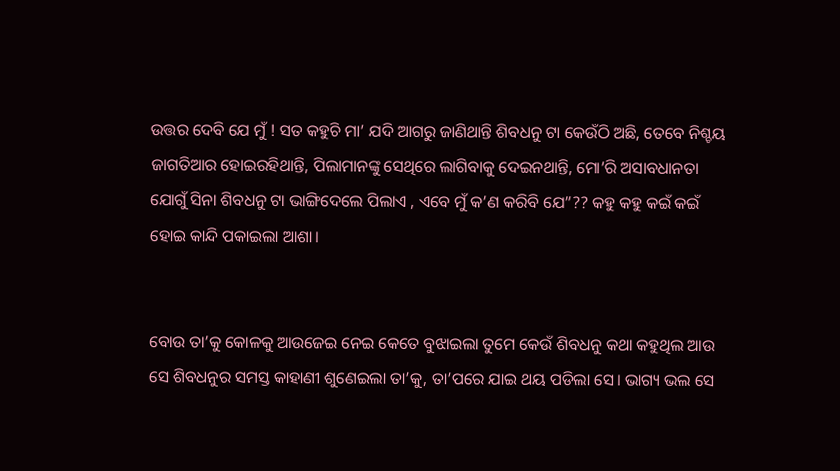ଉତ୍ତର ଦେବି ଯେ ମୁଁ ! ସତ କହୁଚି ମା’ ଯଦି ଆଗରୁ ଜାଣିଥାନ୍ତି ଶିବଧନୁ ଟା କେଉଁଠି ଅଛି, ତେବେ ନିଶ୍ଚୟ ଜାଗତିଆର ହୋଇରହିଥାନ୍ତି, ପିଲାମାନଙ୍କୁ ସେଥିରେ ଲାଗିବାକୁ ଦେଇନଥାନ୍ତି, ମୋ’ରି ଅସାବଧାନତା ଯୋଗୁଁ ସିନା ଶିବଧନୁ ଟା ଭାଙ୍ଗିଦେଲେ ପିଲାଏ , ଏବେ ମୁଁ କ’ଣ କରିବି ଯେ”?? କହୁ କହୁ କଇଁ କଇଁ ହୋଇ କାନ୍ଦି ପକାଇଲା ଆଶା।


ବୋଉ ତା’କୁ କୋଳକୁ ଆଉଜେଇ ନେଇ କେତେ ବୁଝାଇଲା ତୁମେ କେଉଁ ଶିବଧନୁ କଥା କହୁଥିଲ ଆଉ ସେ ଶିବଧନୁର ସମସ୍ତ କାହାଣୀ ଶୁଣେଇଲା ତା’କୁ, ତା’ପରେ ଯାଇ ଥୟ ପଡିଲା ସେ। ଭାଗ୍ୟ ଭଲ ସେ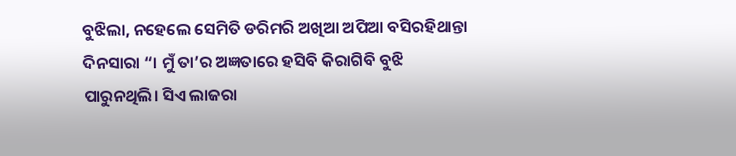ବୁଝିଲା, ନହେଲେ ସେମିତି ଡରିମରି ଅଖିଆ ଅପିଆ ବସିରହିଥାନ୍ତା ଦିନସାରା “। ମୁଁ ତା’ର ଅଜ୍ଞତାରେ ହସିବି କିରାଗିବି ବୁଝି ପାରୁନଥିଲି। ସିଏ ଲାଜରା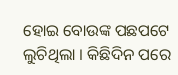ହୋଇ ବୋଉଙ୍କ ପଛପଟେ ଲୁଚିଥିଲା । କିଛିଦିନ ପରେ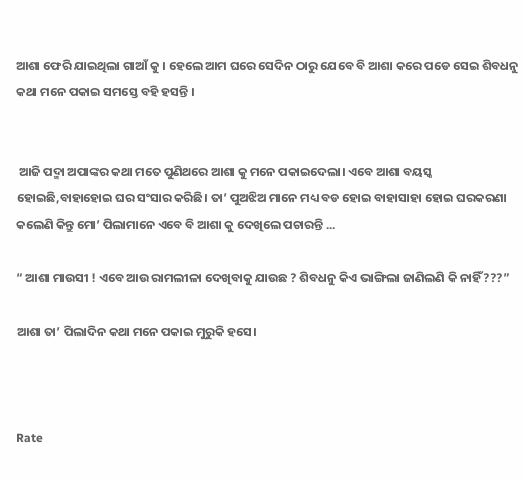ଆଶା ଫେରି ଯାଇଥିଲା ଗାଆଁ କୁ । ହେଲେ ଆମ ଘରେ ସେଦିନ ଠାରୁ ଯେବେ ବି ଆଶା କରେ ପଡେ ସେଇ ଶିବଧନୁ କଥା ମନେ ପକାଇ ସମସ୍ତେ ବହି ହସନ୍ତି ।


 ଆଜି ପଦ୍ମା ଅପାଙ୍କର କଥା ମତେ ପୁଣିଥରେ ଆଶା କୁ ମନେ ପକାଇଦେଲା। ଏବେ ଆଶା ବୟସ୍କ ହୋଇଛି,ବାହାହୋଇ ଘର ସଂସାର କରିଛି। ତା’ ପୁଅଝିଅ ମାନେ ମଧ୍ୟ ବଡ ହୋଇ ବାହାସାହା ହୋଇ ଘରକରଣା କଲେଣି କିନ୍ତୁ ମୋ’ ପିଲାମାନେ ଏବେ ବି ଆଶା କୁ ଦେଖିଲେ ପଚାରନ୍ତି ...

“ ଆଶା ମାଉସୀ ! ଏବେ ଆଉ ରାମଲୀଳା ଦେଖିବାକୁ ଯାଉଛ ? ଶିବଧନୁ କିଏ ଭାଙ୍ଗିଲା ଜାଣିଲଣି କି ନାହିଁ???”

ଆଶା ତା’ ପିଲାଦିନ କଥା ମନେ ପକାଇ ମୁରୁକି ହସେ।



Rate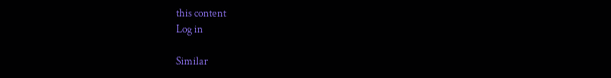this content
Log in

Similar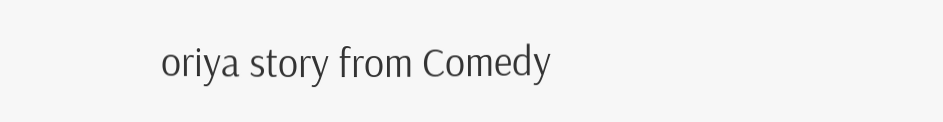oriya story from Comedy